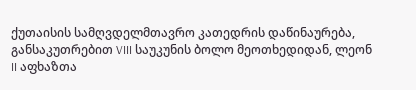ქუთაისის სამღვდელმთავრო კათედრის დაწინაურება, განსაკუთრებით VIII საუკუნის ბოლო მეოთხედიდან, ლეონ II აფხაზთა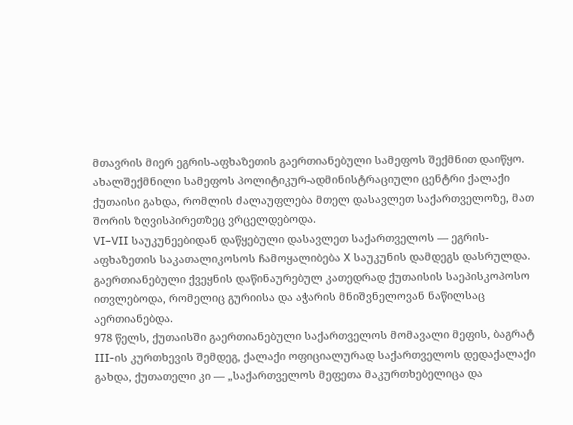მთავრის მიერ ეგრის-აფხაზეთის გაერთიანებული სამეფოს შექმნით დაიწყო. ახალშექმნილი სამეფოს პოლიტიკურ-ადმინისტრაციული ცენტრი ქალაქი ქუთაისი გახდა, რომლის ძალაუფლება მთელ დასავლეთ საქართველოზე, მათ შორის ზღვისპირეთზეც ვრცელდებოდა.
VI–VII საუკუნეებიდან დაწყებული დასავლეთ საქართველოს — ეგრის-აფხაზეთის საკათალიკოსოს ჩამოყალიბება X საუკუნის დამდეგს დასრულდა. გაერთიანებული ქვეყნის დაწინაურებულ კათედრად ქუთაისის საეპისკოპოსო ითვლებოდა, რომელიც გურიისა და აჭარის მნიშვნელოვან ნაწილსაც აერთიანებდა.
978 წელს, ქუთაისში გაერთიანებული საქართველოს მომავალი მეფის, ბაგრატ III-ის კურთხევის შემდეგ, ქალაქი ოფიციალურად საქართველოს დედაქალაქი გახდა, ქუთათელი კი — „საქართველოს მეფეთა მაკურთხებელიცა და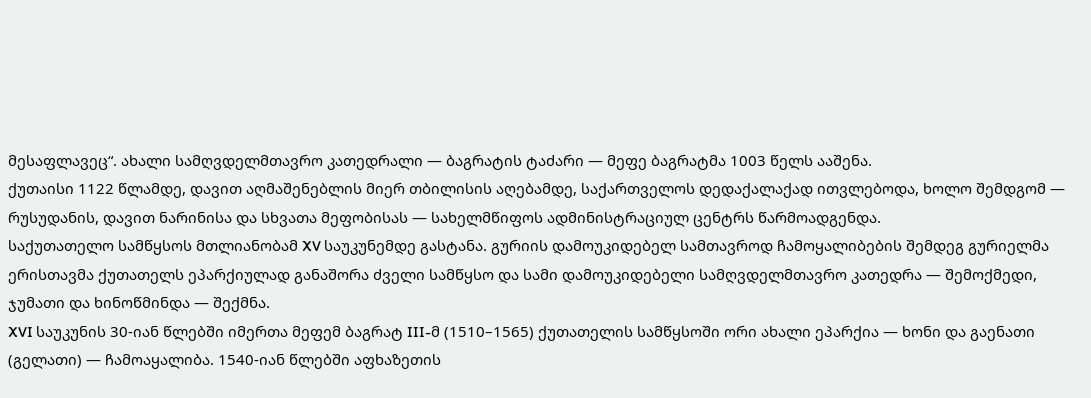მესაფლავეც“. ახალი სამღვდელმთავრო კათედრალი — ბაგრატის ტაძარი — მეფე ბაგრატმა 1003 წელს ააშენა.
ქუთაისი 1122 წლამდე, დავით აღმაშენებლის მიერ თბილისის აღებამდე, საქართველოს დედაქალაქად ითვლებოდა, ხოლო შემდგომ — რუსუდანის, დავით ნარინისა და სხვათა მეფობისას — სახელმწიფოს ადმინისტრაციულ ცენტრს წარმოადგენდა.
საქუთათელო სამწყსოს მთლიანობამ XV საუკუნემდე გასტანა. გურიის დამოუკიდებელ სამთავროდ ჩამოყალიბების შემდეგ გურიელმა ერისთავმა ქუთათელს ეპარქიულად განაშორა ძველი სამწყსო და სამი დამოუკიდებელი სამღვდელმთავრო კათედრა — შემოქმედი, ჯუმათი და ხინოწმინდა — შექმნა.
XVI საუკუნის 30-იან წლებში იმერთა მეფემ ბაგრატ III-მ (1510–1565) ქუთათელის სამწყსოში ორი ახალი ეპარქია — ხონი და გაენათი (გელათი) — ჩამოაყალიბა. 1540-იან წლებში აფხაზეთის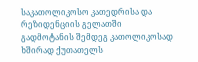საკათოლიკოსო კათედრისა და რეზიდენციის გელათში გადმოტანის შემდეგ კათოლიკოსად ხშირად ქუთათელს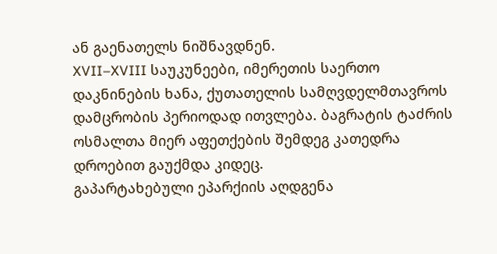ან გაენათელს ნიშნავდნენ.
XVII–XVIII საუკუნეები, იმერეთის საერთო დაკნინების ხანა, ქუთათელის სამღვდელმთავროს დამცრობის პერიოდად ითვლება. ბაგრატის ტაძრის ოსმალთა მიერ აფეთქების შემდეგ კათედრა დროებით გაუქმდა კიდეც.
გაპარტახებული ეპარქიის აღდგენა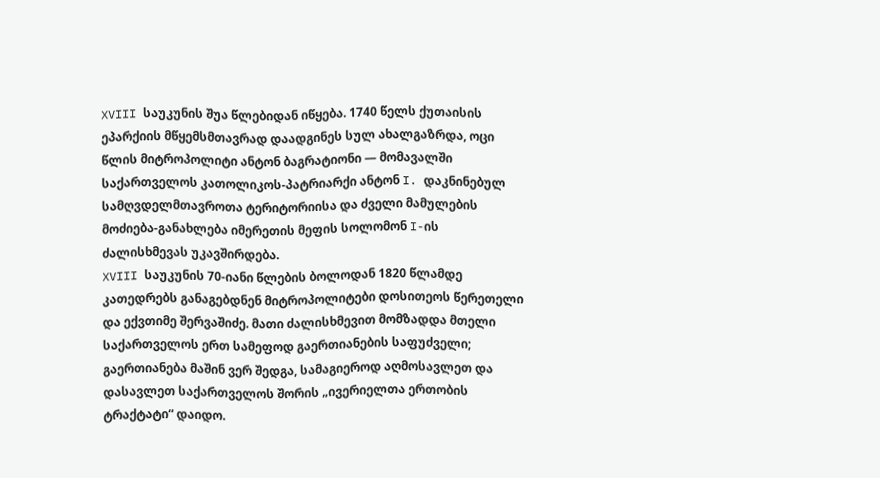XVIII საუკუნის შუა წლებიდან იწყება. 1740 წელს ქუთაისის ეპარქიის მწყემსმთავრად დაადგინეს სულ ახალგაზრდა, ოცი წლის მიტროპოლიტი ანტონ ბაგრატიონი — მომავალში საქართველოს კათოლიკოს-პატრიარქი ანტონ I. დაკნინებულ სამღვდელმთავროთა ტერიტორიისა და ძველი მამულების მოძიება-განახლება იმერეთის მეფის სოლომონ I-ის ძალისხმევას უკავშირდება.
XVIII საუკუნის 70-იანი წლების ბოლოდან 1820 წლამდე კათედრებს განაგებდნენ მიტროპოლიტები დოსითეოს წერეთელი და ექვთიმე შერვაშიძე. მათი ძალისხმევით მომზადდა მთელი საქართველოს ერთ სამეფოდ გაერთიანების საფუძველი; გაერთიანება მაშინ ვერ შედგა, სამაგიეროდ აღმოსავლეთ და დასავლეთ საქართველოს შორის „ივერიელთა ერთობის ტრაქტატი“ დაიდო.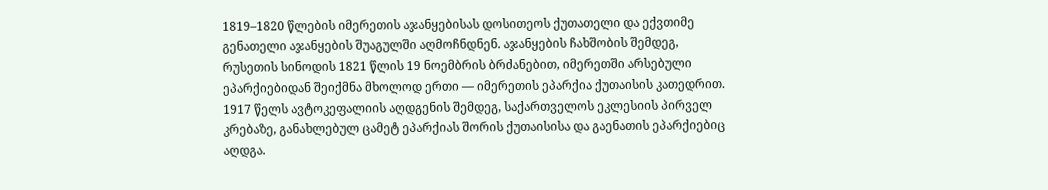1819–1820 წლების იმერეთის აჯანყებისას დოსითეოს ქუთათელი და ექვთიმე გენათელი აჯანყების შუაგულში აღმოჩნდნენ. აჯანყების ჩახშობის შემდეგ, რუსეთის სინოდის 1821 წლის 19 ნოემბრის ბრძანებით, იმერეთში არსებული ეპარქიებიდან შეიქმნა მხოლოდ ერთი — იმერეთის ეპარქია ქუთაისის კათედრით.
1917 წელს ავტოკეფალიის აღდგენის შემდეგ, საქართველოს ეკლესიის პირველ კრებაზე, განახლებულ ცამეტ ეპარქიას შორის ქუთაისისა და გაენათის ეპარქიებიც აღდგა.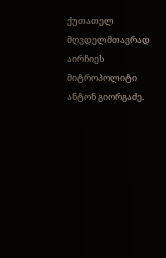ქუთათელ მღვდელმთავრად აირჩიეს მიტროპოლიტი ანტონ გიორგაძე.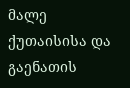მალე ქუთაისისა და გაენათის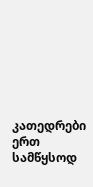კათედრები ერთ სამწყსოდ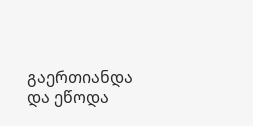გაერთიანდა და ეწოდა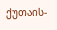ქუთაის-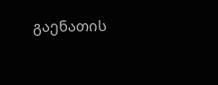გაენათის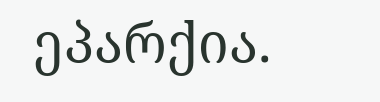ეპარქია.